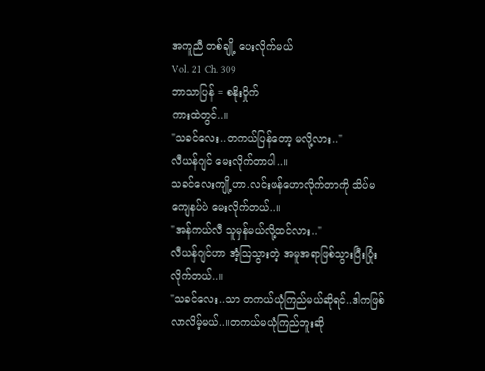အကူညီ တစ်ချို့ ပေးလိုက်မယ်
Vol. 21 Ch. 309
ဘာသာပြန် = စနိုးဝှိုက်
ကားထဲတွင်..။
"သခင်လေး..တကယ်ပြန်တော့ မလို့လား.."
လီယန်ဂျင် မေးလိုက်တာပါ..။
သခင်လေးကျို့ဟာ.လင်းဖန်ဟောလိုက်တာကို သိပ်မကျေနပ်ပဲ မေးလိုက်တယ်..။
"အန်ကယ်လီ သူမှန်မယ်လို့ထင်လား.."
လီယန်ဂျင်ဟာ အံ့ဩသွားတဲ့ အမူအရာဖြစ်သွားပြီးပြုံးလိုက်တယ်..။
"သခင်လေး..သာ တကယ်ယုံကြည်မယ်ဆိုရင်..ဒါကဖြစ်လာလိမ့်မယ်..။တကယ်မယုံကြည်ဘူးဆို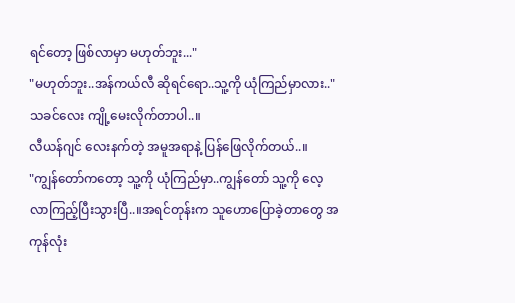ရင်တော့ ဖြစ်လာမှာ မဟုတ်ဘူး..."
"မဟုတ်ဘူး..အန်ကယ်လီ ဆိုရင်ရော..သူ့ကို ယုံကြည်မှာလား.."
သခင်လေး ကျို့မေးလိုက်တာပါ..။
လီယန်ဂျင် လေးနက်တဲ့ အမူအရာနဲ့ ပြန်ဖြေလိုက်တယ်..။
"ကျွန်တော်ကတော့ သူ့ကို ယုံကြည်မှာ..ကျွန်တော် သူ့ကို လေ့လာကြည့်ပြီးသွားပြီ..။အရင်တုန်းက သူဟောပြောခဲ့တာတွေ အကုန်လုံး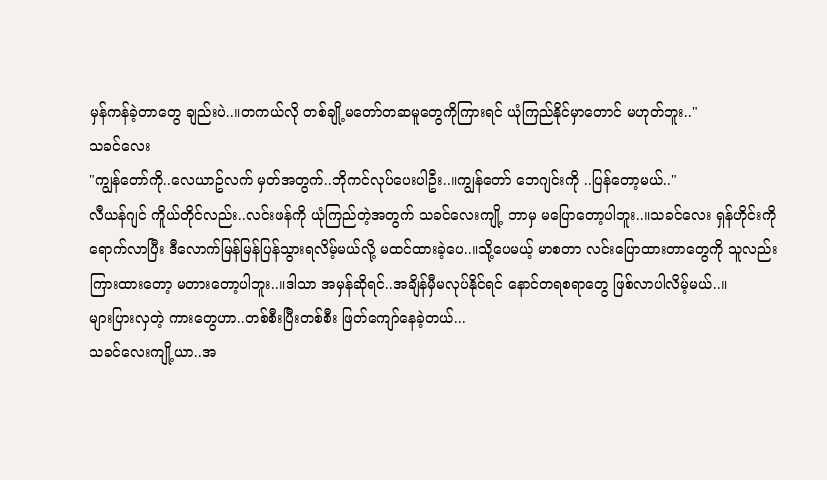မှန်ကန်ခဲ့တာတွေ ချည်းပဲ..။တကယ်လို တစ်ချို့မတော်တဆမူတွေကိုကြားရင် ယုံကြည်နိုင်မှာတောင် မဟုတ်ဘူး.."
သခင်လေး
"ကျွန်တော်ကို..လေယာဥ်လက် မှတ်အတွက်..ဘိုကင်လုပ်ပေးပါဦး..။ကျွန်တော် ဘေဂျင်းကို ..ပြန်တော့မယ်.."
လီယန်ဂျင် ကိူယ်တိုင်လည်း..လင်းဖန်ကို ယုံကြည်တဲ့အတွက် သခင်လေးကျို့ ဘာမှ မပြောတော့ပါဘူး..။သခင်လေး ရှန်ဟိုင်းကို ရောက်လာပြီး ဒီလောက်မြန်မြန်ပြန်သွားရလိမ့်မယ်လို့ မထင်ထားခဲ့ပေ..။သို့ပေမယ့် မာစတာ လင်းပြောထားတာတွေကို သူလည်း ကြားထားတော့ မတားတော့ပါဘူး..။ဒါသာ အမှန်ဆိုရင်..အချိန်မှီမလုပ်နိုင်ရင် နောင်တရစရာတွေ ဖြစ်လာပါလိမ့်မယ်..။
များပြားလှတဲ့ ကားတွေဟာ..တစ်စီးပြီးတစ်စီး ဖြတ်ကျော်နေခဲ့တယ်...
သခင်လေးကျို့ယာ..အ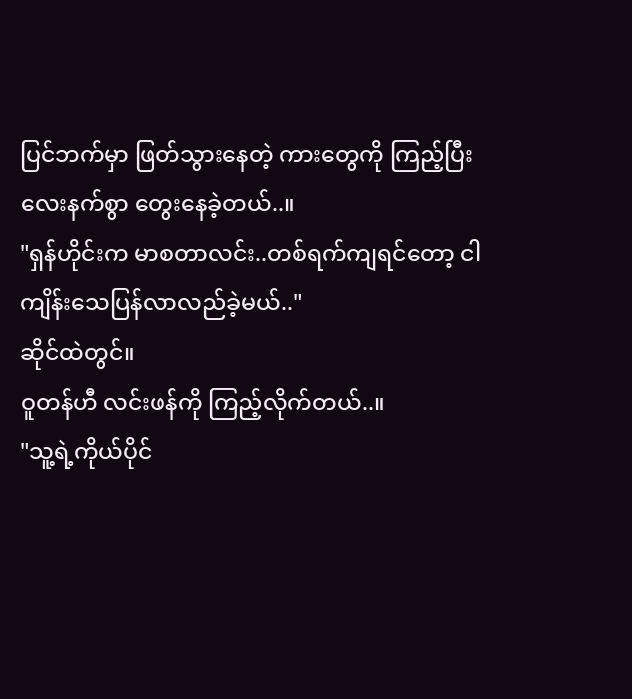ပြင်ဘက်မှာ ဖြတ်သွားနေတဲ့ ကားတွေကို ကြည့်ပြီး လေးနက်စွာ တွေးနေခဲ့တယ်..။
"ရှန်ဟိုင်းက မာစတာလင်း..တစ်ရက်ကျရင်တော့ ငါ ကျိန်းသေပြန်လာလည်ခဲ့မယ်.."
ဆိုင်ထဲတွင်။
ဝူတန်ဟီ လင်းဖန်ကို ကြည့်လိုက်တယ်..။
"သူ့ရဲ့ကိုယ်ပိုင်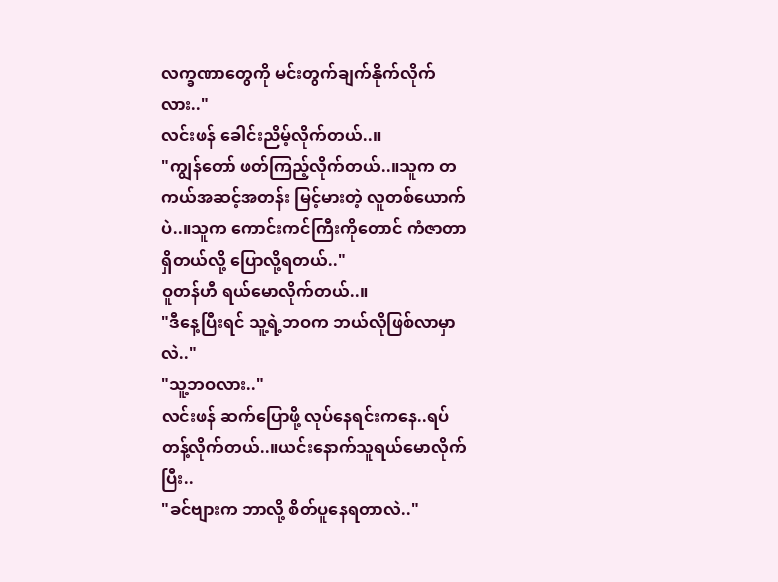လက္ခဏာတွေကို မင်းတွက်ချက်နိုက်လိုက်လား.."
လင်းဖန် ခေါင်းညိမ့်လိုက်တယ်..။
"ကျွန်တော် ဖတ်ကြည့်လိုက်တယ်..။သူက တကယ်အဆင့်အတန်း မြင့်မားတဲ့ လူတစ်ယောက်ပဲ..။သူက ကောင်းကင်ကြီးကိုတောင် ကံဇာတာရှိတယ်လို့ ပြောလို့ရတယ်.."
ဝူတန်ဟီ ရယ်မောလိုက်တယ်..။
"ဒီနေ့ပြီးရင် သူ့ရဲ့ဘဝက ဘယ်လိုဖြစ်လာမှာလဲ.."
"သူ့ဘဝလား.."
လင်းဖန် ဆက်ပြောဖို့ လုပ်နေရင်းကနေ..ရပ်တန့်လိုက်တယ်..။ယင်းနောက်သူရယ်မောလိုက်ပြီး..
"ခင်ဗျားက ဘာလို့ စိတ်ပူနေရတာလဲ.."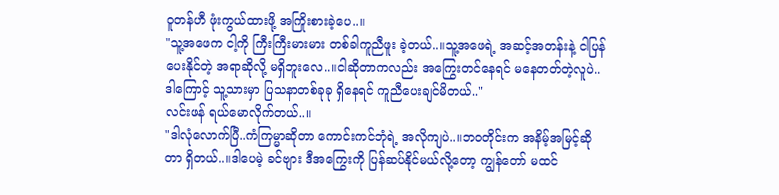ဝူတန်ဟီ ဖုံးကွယ်ထားဖို့ အကြိုးစားခဲ့ပေ..။
"သူ့အဖေက ငါ့ကို ကြီးကြီးမားမား တစ်ခါကူညီဖူး ခဲ့တယ်..။သူ့အဖေရဲ့ အဆင့်အတန်းနဲ့ ငါပြန်ပေးနိုင်တဲ့ အရာဆိုလို့ မရှိဘူးလေ..။ငါဆိုတာကလည်း အကြွေးတင်နေရင် မနေတတ်တဲ့လူပဲ..ဒါကြောင့် သူ့သားမှာ ပြသနာတစ်ခုခု ရှိနေရင် ကူညီပေးချင်မိတယ်.."
လင်းဖန် ရယ်မောလိုက်တယ်..။
"ဒါလုံလောက်ပြီ..ကံကြမ္မာဆိုတာ ကောင်းကင်ဘုံရဲ့ အလိုကျပဲ..။ဘဝတိုင်းက အနိမ့်အမြင့်ဆိုတာ ရှိတယ်..။ဒါပေမဲ့ ခင်ဗျား ဒီအကြွေးကို ပြန်ဆပ်နိုင်မယ်လို့တော့ ကျွန်တော် မထင်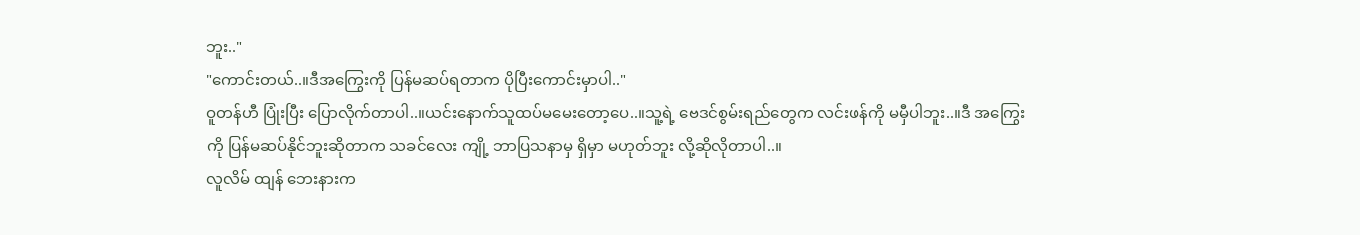ဘူး.."
"ကောင်းတယ်..။ဒီအကြွေးကို ပြန်မဆပ်ရတာက ပိုပြီးကောင်းမှာပါ.."
ဝူတန်ဟီ ပြုံးပြီး ပြောလိုက်တာပါ..။ယင်းနောက်သူထပ်မမေးတော့ပေ..။သူ့ရဲ့ ဗေဒင်စွမ်းရည်တွေက လင်းဖန်ကို မမှီပါဘူး..။ဒီ အကြွေးကို ပြန်မဆပ်နိုင်ဘူးဆိုတာက သခင်လေး ကျို့ ဘာပြသနာမှ ရှိမှာ မဟုတ်ဘူး လို့ဆိုလိုတာပါ..။
လူလိမ် ထျန် ဘေးနားက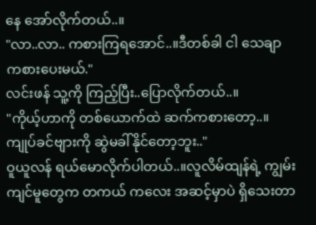နေ အော်လိုက်တယ်..။
"လာ..လာ.. ကစားကြရအောင်..။ဒီတစ်ခါ ငါ သေချာ ကစားပေးမယ်."
လင်းဖန် သူ့ကို ကြည့်ပြီး..ပြောလိုက်တယ်..။
"ကိုယ့်ဟာကို တစ်ယောက်ထဲ ဆက်ကစားတော့..။ကျုပ်ခင်ဗျားကို ဆွဲမခါ်နိုင်တော့ဘူး.."
ဝူယူလန် ရယ်မောလိုက်ပါတယ်..။လူလိမ်ထျန်ရဲ့ ကျွမ်းကျင်မူတွေက တကယ် ကလေး အဆင့်မှာပဲ ရှိသေးတာ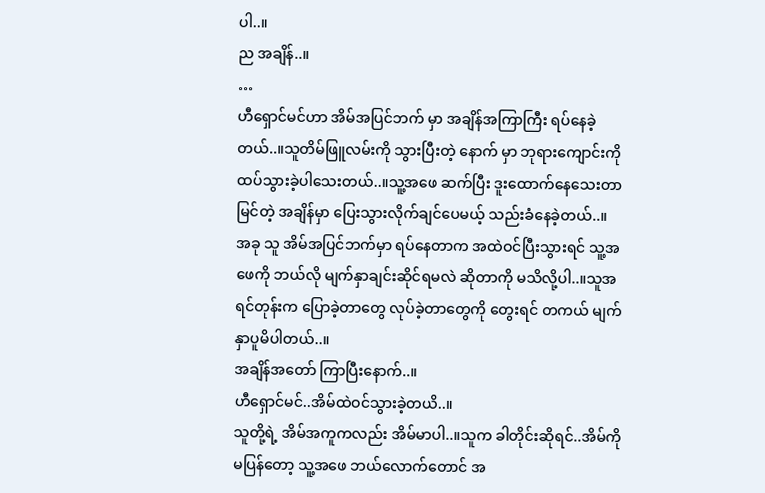ပါ..။
ည အချိန်..။
…
ဟီရှောင်မင်ဟာ အိမ်အပြင်ဘက် မှာ အချိန်အကြာကြီး ရပ်နေခဲ့တယ်..။သူတိမ်ဖြူလမ်းကို သွားပြီးတဲ့ နောက် မှာ ဘုရားကျောင်းကို ထပ်သွားခဲ့ပါသေးတယ်..။သူ့အဖေ ဆက်ပြီး ဒူးထောက်နေသေးတာ မြင်တဲ့ အချိန်မှာ ပြေးသွားလိုက်ချင်ပေမယ့် သည်းခံနေခဲ့တယ်..။
အခု သူ အိမ်အပြင်ဘက်မှာ ရပ်နေတာက အထဲဝင်ပြီးသွားရင် သူ့အဖေကို ဘယ်လို မျက်နှာချင်းဆိုင်ရမလဲ ဆိုတာကို မသိလို့ပါ..။သူအရင်တုန်းက ပြောခဲ့တာတွေ လုပ်ခဲ့တာတွေကို တွေးရင် တကယ် မျက်နှာပူမိပါတယ်..။
အချိန်အတော် ကြာပြီးနောက်..။
ဟီရှောင်မင်..အိမ်ထဲဝင်သွားခဲ့တယိ..။
သူတို့ရဲ့ အိမ်အကူကလည်း အိမ်မာပါ..။သူက ခါတိုင်းဆိုရင်..အိမ်ကို မပြန်တော့ သူ့အဖေ ဘယ်လောက်တောင် အ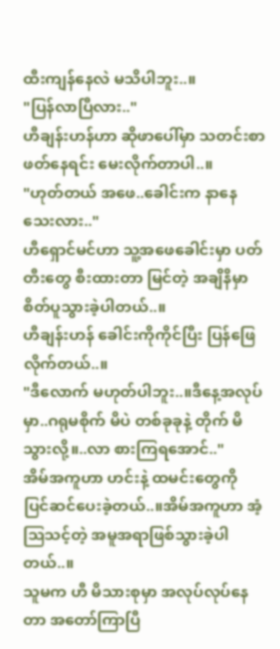ထီးကျန်နေလဲ မသိပါဘူး..။
"ပြန်လာပြီလား.."
ဟီချန်းဟန်ဟာ ဆိုဖာပေါ်မှာ သတင်းစာဖတ်နေရင်း မေးလိုက်တာပါ..။
"ဟုတ်တယ် အဖေ..ခေါင်းက နာနေသေးလား.."
ဟီရှောင်မင်ဟာ သူ့အဖေခေါင်းမှာ ပတ်တီးတွေ စီးထားတာ မြင်တဲ့ အချိနိမှာ စိတ်ပူသွားခဲ့ပါတယ်..။
ဟီချန်းဟန် ခေါင်းကိုကိုင်ပြီး ပြန်ဖြေလိုက်တယ်..။
"ဒီလောက် မဟုတ်ပါဘူး..။ဒီနေ့အလုပ်မှာ..ဂရုမစိုက် မိပဲ တစ်ခုခုနဲ့ တိုက် မိသွားလို့။..လာ စားကြရအောင်.."
အိမ်အကူဟာ ဟင်းနဲ့ ထမင်းတွေကို ပြင်ဆင်ပေးခဲ့တယ်..။အိမ်အကူဟာ အံ့ဩသင့်တဲ့ အမူအရာဖြစ်သွားခဲ့ပါတယ်..။
သူမက ဟီ မိသားစုမှာ အလုပ်လုပ်နေတာ အတော်ကြာပြီ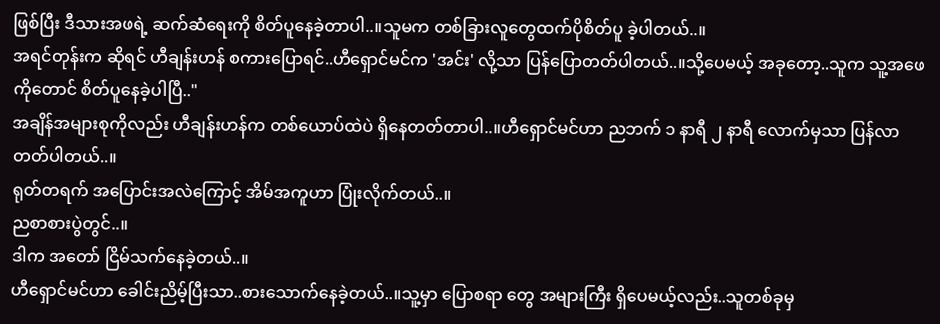ဖြစ်ပြီး ဒီသားအဖရဲ့ ဆက်ဆံရေးကို စိတ်ပူနေခဲ့တာပါ..။သူမက တစ်ခြားလူတွေထက်ပိုစိတ်ပူ ခဲ့ပါတယ်..။
အရင်တုန်းက ဆိုရင် ဟီချန်းဟန် စကားပြောရင်..ဟီရှောင်မင်က 'အင်း' လို့သာ ပြန်ပြောတတ်ပါတယ်..။သို့ပေမယ့် အခုတော့..သူက သူ့အဖေကိုတောင် စိတ်ပူနေခဲ့ပါပြီ.."
အချိန်အများစုကိုလည်း ဟီချန်းဟန်က တစ်ယောပ်ထဲပဲ ရှိနေတတ်တာပါ..။ဟီရှောင်မင်ဟာ ညဘက် ၁ နာရီ ၂ နာရီ လောက်မှသာ ပြန်လာတတ်ပါတယ်..။
ရုတ်တရက် အပြောင်းအလဲကြောင့် အိမ်အကူဟာ ပြုံးလိုက်တယ်..။
ညစာစားပွဲတွင်..။
ဒါက အတော် ငြိမ်သက်နေခဲ့တယ်..။
ဟီရှောင်မင်ဟာ ခေါင်းညိမ့်ပြီးသာ..စားသောက်နေခဲ့တယ်..။သူ့မှာ ပြောစရာ တွေ အများကြီး ရှိပေမယ့်လည်း..သူတစ်ခုမှ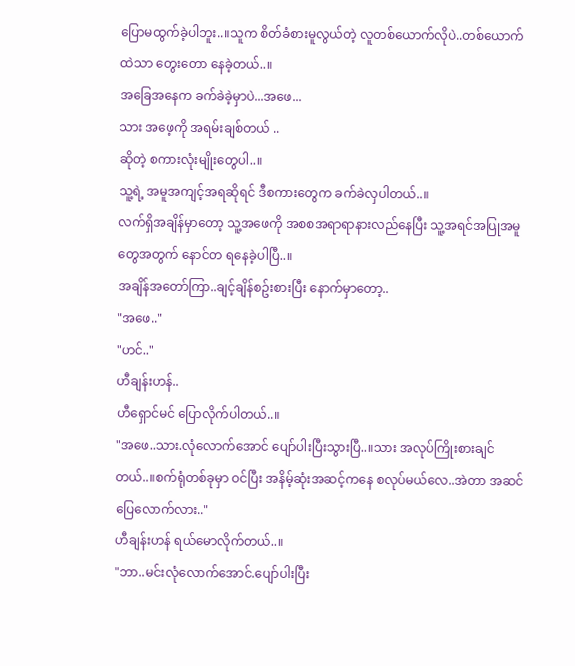ပြောမထွက်ခဲ့ပါဘူး..။သူက စိတ်ခံစားမူလွယ်တဲ့ လူတစ်ယောက်လိုပဲ..တစ်ယောက်ထဲသာ တွေးတော နေခဲ့တယ်..။
အခြေအနေက ခက်ခဲခဲ့မှာပဲ...အဖေ...
သား အဖေ့ကို အရမ်းချစ်တယ် ..
ဆိုတဲ့ စကားလုံးမျိုးတွေပါ..။
သူ့ရဲ့ အမူအကျင့်အရဆိုရင် ဒီစကားတွေက ခက်ခဲလှပါတယ်..။
လက်ရှိအချိန်မှာတော့ သူ့အဖေကို အစစအရာရာနားလည်နေပြီး သူ့အရင်အပြုအမူ တွေအတွက် နောင်တ ရနေခဲ့ပါပြီ..။
အချိန်အတော်ကြာ..ချင့်ချိန်စဥ်းစားပြီး နောက်မှာတော့..
"အဖေ.."
"ဟင်.."
ဟီချန်းဟန်..
ဟီရှောင်မင် ပြောလိုက်ပါတယ်..။
"အဖေ..သား.လုံလောက်အောင် ပျော်ပါးပြီးသွားပြီ..။သား အလုပ်ကြိုးစားချင်တယ်..။စက်ရုံတစ်ခုမှာ ဝင်ပြီး အနိမ့်ဆုံးအဆင့်ကနေ စလုပ်မယ်လေ..အဲတာ အဆင်ပြေလောက်လား.."
ဟီချန်းဟန် ရယ်မောလိုက်တယ်..။
"ဘာ..မင်းလုံလောက်အောင်.ပျော်ပါးပြီး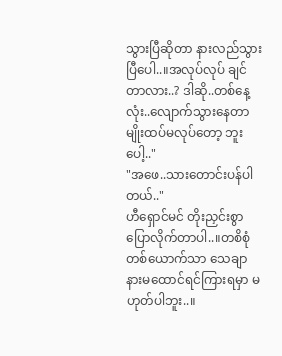သွားပြီဆိုတာ နားလည်သွားပြီပေါ..။အလုပ်လုပ် ချင်တာလား..? ဒါဆို..တစ်နေ့လုံး..လျောက်သွားနေတာမျိုးထပ်မလုပ်တော့ ဘူးပေါ့.."
"အဖေ..သားတောင်းပန်ပါတယ်.."
ဟီရှောင်မင် တိုးညှင်းစွာ ပြောလိုက်တာပါ..။တစိစုံတစ်ယောက်သာ သေချာ နားမထောင်ရင်ကြားရမှာ မဟုတ်ပါဘူး..။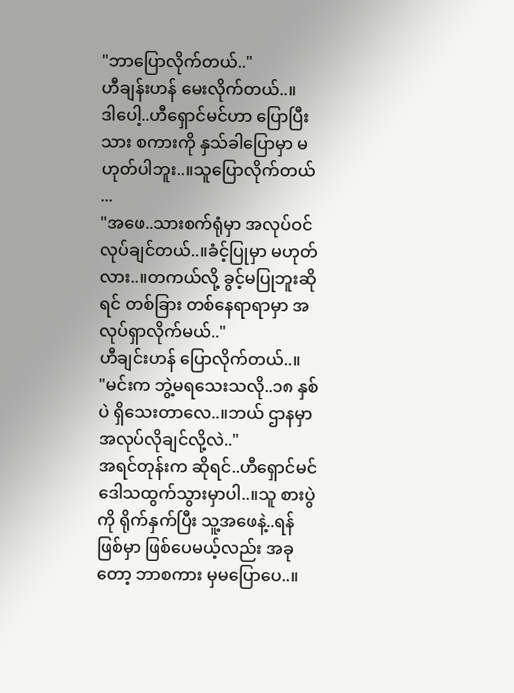"ဘာပြောလိုက်တယ်.."
ဟီချန်းဟန် မေးလိုက်တယ်..။
ဒါပေါ့..ဟီရှောင်မင်ဟာ ပြောပြီးသား စကားကို နှသ်ခါပြောမှာ မဟုတ်ပါဘူး..။သူပြောလိုက်တယ် ...
"အဖေ..သားစက်ရုံမှာ အလုပ်ဝင်လုပ်ချင်တယ်..။ခံင့်ပြုမှာ မဟုတ်လား..။တကယ်လို့ ခွင့်မပြုဘူးဆိုရင် တစ်ခြား တစ်နေရာရာမှာ အလုပ်ရှာလိုက်မယ်.."
ဟီချင်းဟန် ပြောလိုက်တယ်..။
"မင်းက ဘွဲ့မရသေးသလို..၁၈ နှစ်ပဲ ရှိသေးတာလေ..။ဘယ် ဌာနမှာ အလုပ်လိုချင်လို့လဲ.."
အရင်တုန်းက ဆိုရင်..ဟီရှောင်မင် ဒေါသထွက်သွားမှာပါ..။သူ စားပွဲကို ရိုက်နှက်ပြီး သူ့အဖေနဲ့..ရန်ဖြစ်မှာ ဖြစ်ပေမယ့်လည်း အခုတော့ ဘာစကား မှမပြောပေ..။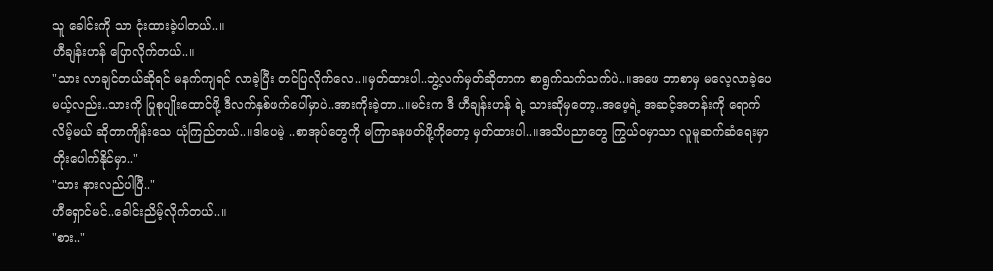သူ ခေါင်းကို သာ ငုံးထားခဲ့ပါတယ်..။
ဟီချန်းဟန် ပြောလိုက်တယ်..။
"သား လာချင်တယ်ဆိုရင် မနက်ကျရင် လာခဲ့ပြီး တင်ပြလိုက်လေ..။မှတ်ထားပါ..ဘွဲ့လက်မှတ်ဆိုတာက စာရွက်သက်သက်ပဲ..။အဖေ ဘာစာမှ မလေ့လာခဲ့ပေမယ့်လည်း..သားကို ပြုစုပျိုးထောင်ဖို့ ဒီလက်နှစ်ဖက်ပေါ်မှာပဲ..အားကိုးခဲ့တာ..။မင်းက ဒီ ဟီချန်းဟန် ရဲ့ သားဆိုမှတော့..အဖေ့ရဲ့ အဆင့်အတန်းကို ရောက်လိမ့်မယ် ဆိုတာကျိန်းသေ ယုံကြည်တယ်..။ဒါပေမဲ့ ..စာအုပ်တွေကို မကြာခနဖတ်ဖို့ကိုတော့ မှတ်ထားပါ..။အသိပညာတွေ ကြွယ်ဝမှာသာ လူမူဆက်ဆံရေးမှာ တိုးပေါက်နိုင်မှာ.."
"သား နားလည်ပါပြီ.."
ဟီရှောင်မင်..ခေါင်းညိမ့်လိုက်တယ်..။
"စား.."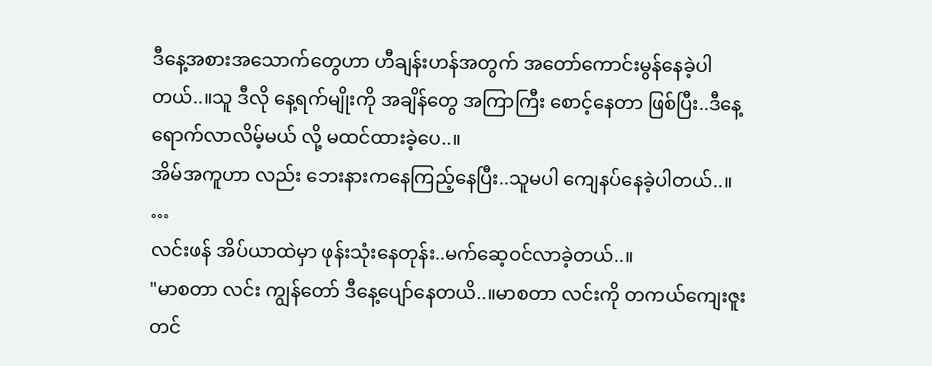ဒီနေ့အစားအသောက်တွေဟာ ဟီချန်းဟန်အတွက် အတော်ကောင်းမွန်နေခဲ့ပါတယ်..။သူ ဒီလို နေ့ရက်မျိုးကို အချိန်တွေ အကြာကြီး စောင့်နေတာ ဖြစ်ပြီး..ဒီနေ့ ရောက်လာလိမ့်မယ် လို့ မထင်ထားခဲ့ပေ..။
အိမ်အကူဟာ လည်း ဘေးနားကနေကြည့်နေပြီး..သူမပါ ကျေနပ်နေခဲ့ပါတယ်..။
…
လင်းဖန် အိပ်ယာထဲမှာ ဖုန်းသုံးနေတုန်း..မက်ဆေ့ဝင်လာခဲ့တယ်..။
"မာစတာ လင်း ကျွန်တော် ဒီနေ့ပျော်နေတယိ..။မာစတာ လင်းကို တကယ်ကျေးဇူးတင်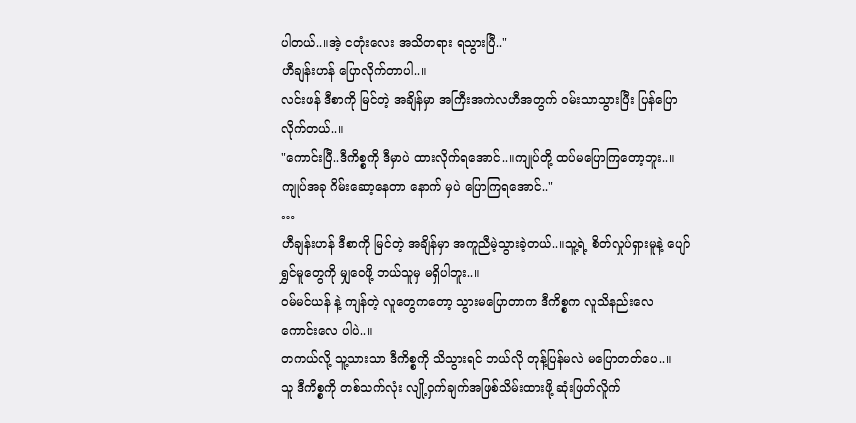ပါတယ်..။အဲ့ ငတုံးလေး အသိတရား ရသွားပြီ.."
ဟီချန်းဟန် ပြောလိုက်တာပါ..။
လင်းဖန် ဒီစာကို မြင်တဲ့ အချိန်မှာ အကြီးအကဲလဟီအတွက် ဝမ်းသာသွားပြီး ပြန်ပြောလိုက်တယ်..။
"ကောင်းပြီ..ဒီကိစ္စကို ဒီမှာပဲ ထားလိုက်ရအောင်..။ကျုပ်တို့ ထပ်မပြောကြတော့ဘူး..။ကျုပ်အခု ဂိမ်းဆော့နေတာ နောက် မှပဲ ပြောကြရအောင်.."
…
ဟီချန်းဟန် ဒီစာကို မြင်တဲ့ အချိန်မှာ အကူညီမဲ့သွားခဲ့တယ်..။သူ့ရဲ့ စိတ်လှုပ်ရှားမူနဲ့ ပျော်ရွှင်မူတွေကို မျှဝေဖို့ ဘယ်သူမှ မရှိပါဘူး..။
ဝမ်မင်ယန် နဲ့ ကျန်တဲ့ လူတွေကတော့ သွားမပြောတာက ဒီကိစ္စက လူသိနည်းလေ ကောင်းလေ ပါပဲ..။
တကယ်လို့ သူ့သားသာ ဒီကိစ္စကို သိသွားရင် ဘယ်လို တုန့်ပြန်မလဲ မပြောတတ်ပေ..။
သူ ဒီကိစ္စကို တစ်သက်လုံး လျို့ဝှက်ချက်အဖြစ်သိမ်းထားဖို့ ဆုံးဖြတ်လိူက်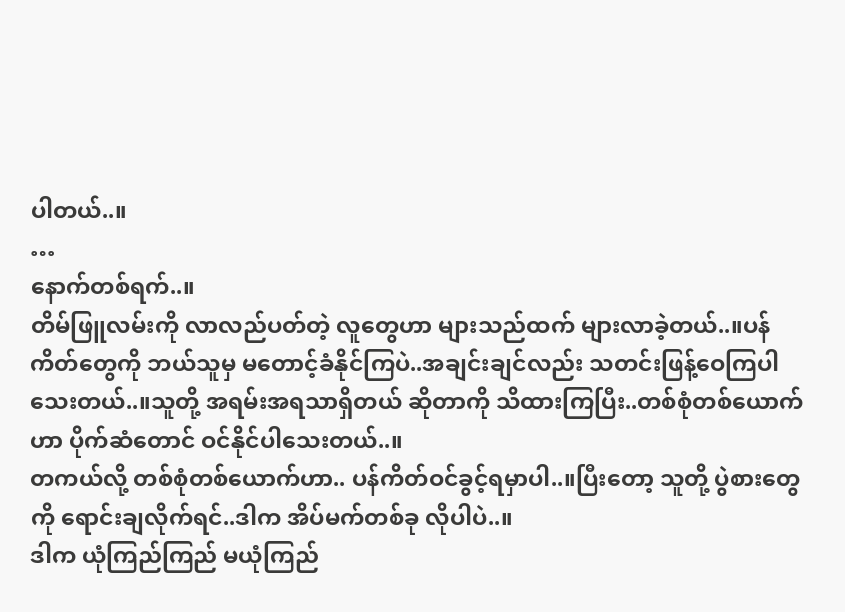ပါတယ်..။
…
နောက်တစ်ရက်..။
တိမ်ဖြူလမ်းကို လာလည်ပတ်တဲ့ လူတွေဟာ များသည်ထက် များလာခဲ့တယ်..။ပန်ကိတ်တွေကို ဘယ်သူမှ မတောင့်ခံနိုင်ကြပဲ..အချင်းချင်လည်း သတင်းဖြန့်ဝေကြပါသေးတယ်..။သူတို့ အရမ်းအရသာရှိတယ် ဆိုတာကို သိထားကြပြီး..တစ်စုံတစ်ယောက်ဟာ ပိုက်ဆံတောင် ဝင်နိုင်ပါသေးတယ်..။
တကယ်လို့ တစ်စုံတစ်ယောက်ဟာ.. ပန်ကိတ်ဝင်ခွင့်ရမှာပါ..။ပြီးတော့ သူတို့ ပွဲစားတွေကို ရောင်းချလိုက်ရင်..ဒါက အိပ်မက်တစ်ခု လိုပါပဲ..။
ဒါက ယုံကြည်ကြည် မယုံကြည်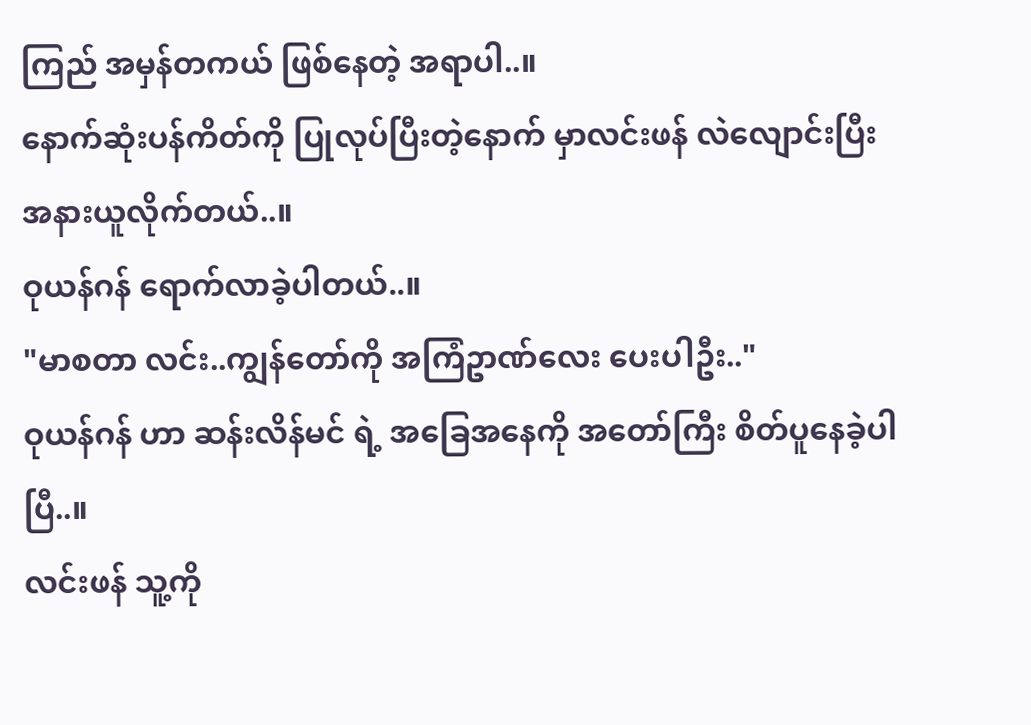ကြည် အမှန်တကယ် ဖြစ်နေတဲ့ အရာပါ..။
နောက်ဆုံးပန်ကိတ်ကို ပြုလုပ်ပြီးတဲ့နောက် မှာလင်းဖန် လဲလျောင်းပြီး အနားယူလိုက်တယ်..။
ဝုယန်ဂန် ရောက်လာခဲ့ပါတယ်..။
"မာစတာ လင်း..ကျွန်တော်ကို အကြံဥာဏ်လေး ပေးပါဦး.."
ဝုယန်ဂန် ဟာ ဆန်းလိန်မင် ရဲ့ အခြေအနေကို အတော်ကြီး စိတ်ပူနေခဲ့ပါပြီ..။
လင်းဖန် သူ့ကို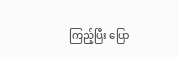ကြည့်ပြီး ပြော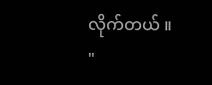လိုက်တယ် ။
"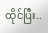ထိုင်ပြီး..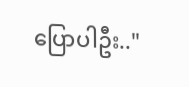ပြောပါဦး.."